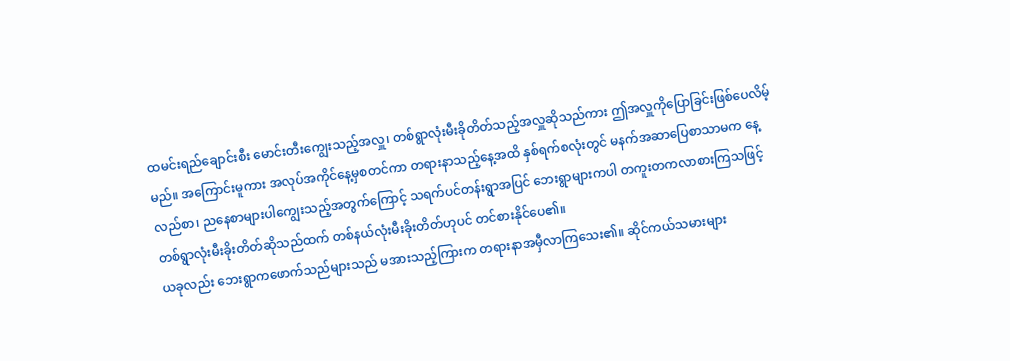ထမင်းရည်ချောင်းစီး မောင်းတီးကျွေးသည့်အလှူ၊ တစ်ရွာလုံးမီးခိုတိတ်သည့်အလှူဆိုသည်ကား ဤအလှူကိုပြောခြင်းဖြစ်ပေလိမ့်မည်။ အကြောင်းမူကား အလုပ်အကိုင်နေ့မှစတင်ကာ တရားနာသည့်နေ့အထိ နှစ်ရက်စလုံးတွင် မနက်အဆာပြေစာသာမက နေ့လည်စာ၊ ညနေစာများပါကျွေးသည့်အတွက်ကြောင့် သရက်ပင်တန်းရွာအပြင် ဘေးရွာများကပါ တကူးတကလာစားကြသဖြင့် တစ်ရွာလုံးမီးခိုးတိတ်ဆိုသည်ထက် တစ်နယ်လုံးမီးခိုးတိတ်ဟုပင် တင်စားနိုင်ပေ၏။
ယခုလည်း ဘေးရွာကဖောက်သည်များသည် မအားသည့်ကြားက တရားနာအမှီလာကြသေး၏။ ဆိုင်ကယ်သမားများ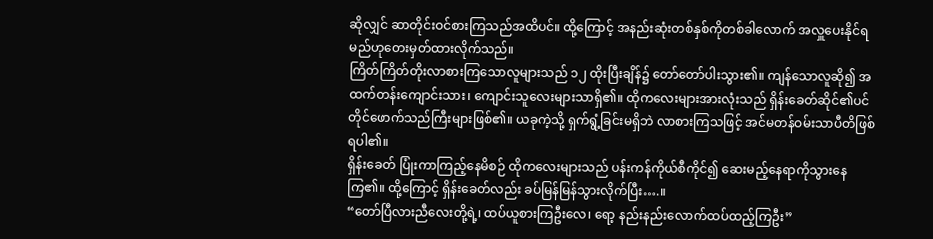ဆိုလျှင် ဆာတိုင်းဝင်စားကြသည်အထိပင်။ ထို့ကြောင့် အနည်းဆုံးတစ်နှစ်ကိုတစ်ခါလောက် အလှူပေးနိုင်ရမည်ဟုတေးမှတ်ထားလိုက်သည်။
ကြိတ်ကြိတ်တိုးလာစားကြသောလူများသည် ၁၂ ထိုးပြီးချိန်၌ တော်တော်ပါးသွား၏။ ကျန်သောလူဆို၍ အထက်တန်းကျောင်းသား၊ ကျောင်းသူလေးများသာရှိ၏။ ထိုကလေးများအားလုံးသည် ရှိန်းခေတ်ဆိုင်၏ပင်တိုင်ဖောက်သည်ကြီးများဖြစ်၏။ ယခုကဲ့သို့ ရှက်ရွံ့ခြင်းမရှိဘဲ လာစားကြသဖြင့် အင်မတန်ဝမ်းသာပီတိဖြစ်ရပါ၏။
ရှိန်းခေတ် ပြုံးကာကြည့်နေမိစဉ် ထိုကလေးများသည် ပန်းကန်ကိုယ်စီကိုင်၍ ဆေးမည့်နေရာကိုသွားနေကြ၏။ ထို့ကြောင့် ရှိန်းခေတ်လည်း ခပ်မြန်မြန်သွားလိုက်ပြီး….။
“တော်ပြီလားညီလေးတို့ရဲ့၊ ထပ်ယူစားကြဦးလေ၊ ရော့ နည်းနည်းလောက်ထပ်ထည့်ကြဦး”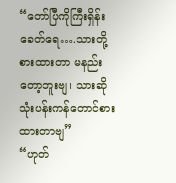“တော်ပြီကိုကြီးရှိန်းခေတ်ရေ….သားတို့စားထားတာ မနည်းတော့ဘူးဗျ၊ သားဆို သုံးပန်းကန်တောင်စားထားတာဗျ”
“ဟုတ်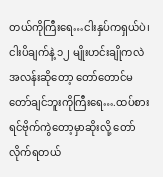တယ်ကိုကြီးရေ…ငါးနှပ်ကရှယ်ပဲ၊ ငါးပိချက်နဲ့ ၁၂ မျိုးဟင်းချိုကလဲ အလန်းဆိုတော့ တော်တောင်မတော်ချင်ဘူးကိုကြီးရေ….ထပ်စားရင်ဗိုက်ကွဲတော့မှာဆိုးလို့ တော်လိုက်ရတယ်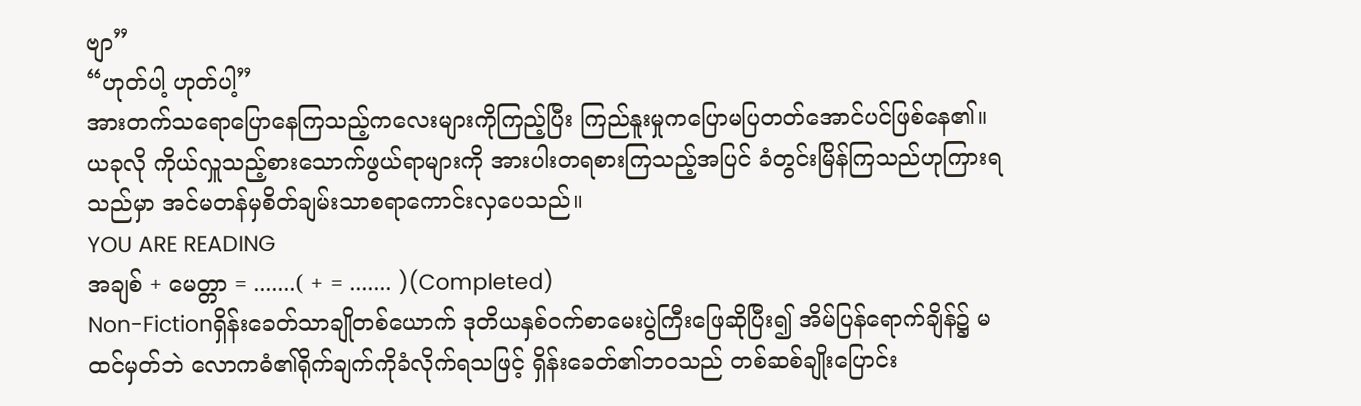ဗျာ”
“ဟုတ်ပါ့ ဟုတ်ပါ့”
အားတက်သရောပြောနေကြသည့်ကလေးများကိုကြည့်ပြီး ကြည်နူးမှုကပြောမပြတတ်အောင်ပင်ဖြစ်နေ၏။ ယခုလို ကိုယ်လှူသည့်စားသောက်ဖွယ်ရာများကို အားပါးတရစားကြသည့်အပြင် ခံတွင်းမြိန်ကြသည်ဟုကြားရသည်မှာ အင်မတန်မှစိတ်ချမ်းသာစရာကောင်းလှပေသည်။
YOU ARE READING
အချစ် + မေတ္တာ = .......( + = ....... )(Completed)
Non-Fictionရှိန်းခေတ်သာချိုတစ်ယောက် ဒုတိယနှစ်ဝက်စာမေးပွဲကြီးဖြေဆိုပြီး၍ အိမ်ပြန်ရောက်ချိန်၌ မထင်မှတ်ဘဲ လောကဓံ၏ရိုက်ချက်ကိုခံလိုက်ရသဖြင့် ရှိန်းခေတ်၏ဘဝသည် တစ်ဆစ်ချိုးပြောင်း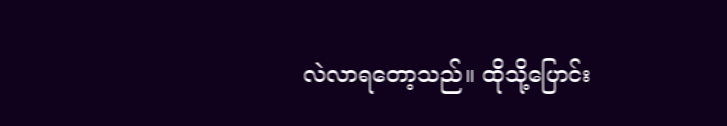လဲလာရတော့သည်။ ထိုသို့ပြောင်း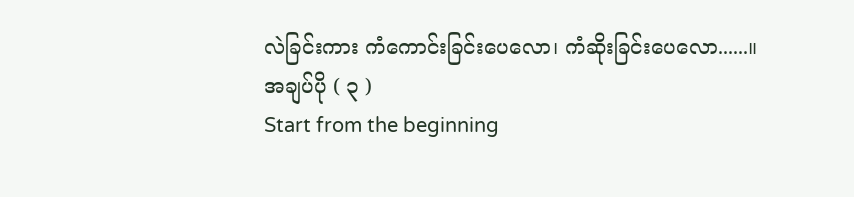လဲခြင်းကား ကံကောင်းခြင်းပေလော၊ ကံဆိုးခြင်းပေလော......။
အချပ်ပို ( ၃ )
Start from the beginning